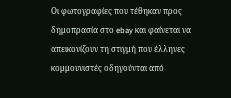Οι φωτογραφίες που τέθηκαν προς δημοπρασία στο ebay και φαίνεται να απεικονίζουν τη στιγμή που έλληνες κομμουνιστές οδηγούνται από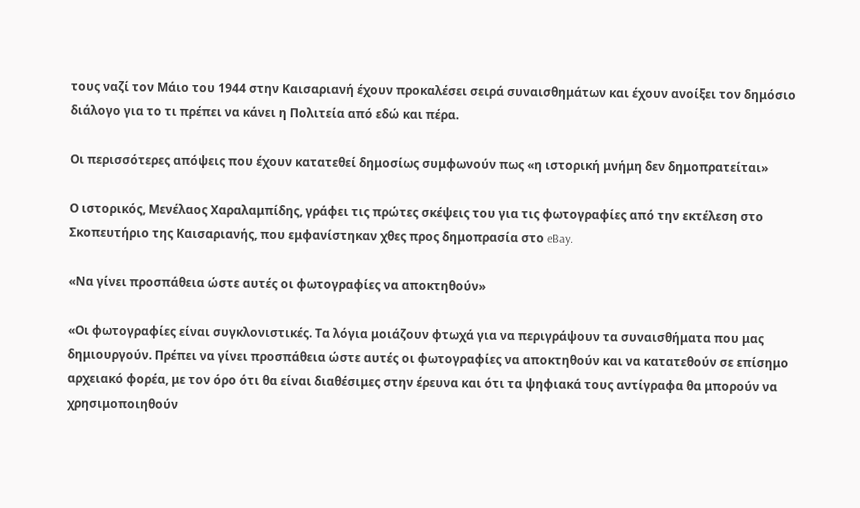τους ναζί τον Μάιο του 1944 στην Καισαριανή έχουν προκαλέσει σειρά συναισθημάτων και έχουν ανοίξει τον δημόσιο διάλογο για το τι πρέπει να κάνει η Πολιτεία από εδώ και πέρα.

Οι περισσότερες απόψεις που έχουν κατατεθεί δημοσίως συμφωνούν πως «η ιστορική μνήμη δεν δημοπρατείται»

Ο ιστορικός, Μενέλαος Χαραλαμπίδης, γράφει τις πρώτες σκέψεις του για τις φωτογραφίες από την εκτέλεση στο Σκοπευτήριο της Καισαριανής, που εμφανίστηκαν χθες προς δημοπρασία στο eBay.

«Να γίνει προσπάθεια ώστε αυτές οι φωτογραφίες να αποκτηθούν»

«Οι φωτογραφίες είναι συγκλονιστικές. Τα λόγια μοιάζουν φτωχά για να περιγράψουν τα συναισθήματα που μας δημιουργούν. Πρέπει να γίνει προσπάθεια ώστε αυτές οι φωτογραφίες να αποκτηθούν και να κατατεθούν σε επίσημο αρχειακό φορέα, με τον όρο ότι θα είναι διαθέσιμες στην έρευνα και ότι τα ψηφιακά τους αντίγραφα θα μπορούν να χρησιμοποιηθούν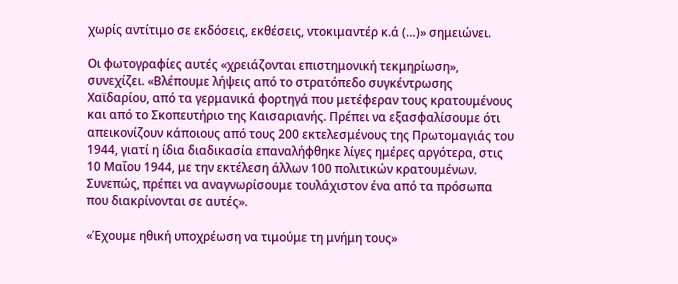χωρίς αντίτιμο σε εκδόσεις, εκθέσεις, ντοκιμαντέρ κ.ά (…)» σημειώνει.

Οι φωτογραφίες αυτές «χρειάζονται επιστημονική τεκμηρίωση», συνεχίζει. «Βλέπουμε λήψεις από το στρατόπεδο συγκέντρωσης Χαϊδαρίου, από τα γερμανικά φορτηγά που μετέφεραν τους κρατουμένους και από το Σκοπευτήριο της Καισαριανής. Πρέπει να εξασφαλίσουμε ότι απεικονίζουν κάποιους από τους 200 εκτελεσμένους της Πρωτομαγιάς του 1944, γιατί η ίδια διαδικασία επαναλήφθηκε λίγες ημέρες αργότερα, στις 10 Μαΐου 1944, με την εκτέλεση άλλων 100 πολιτικών κρατουμένων. Συνεπώς, πρέπει να αναγνωρίσουμε τουλάχιστον ένα από τα πρόσωπα που διακρίνονται σε αυτές».

«Έχουμε ηθική υποχρέωση να τιμούμε τη μνήμη τους»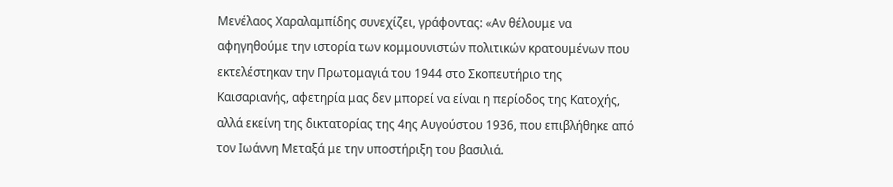Μενέλαος Χαραλαμπίδης συνεχίζει, γράφοντας: «Αν θέλουμε να αφηγηθούμε την ιστορία των κομμουνιστών πολιτικών κρατουμένων που εκτελέστηκαν την Πρωτομαγιά του 1944 στο Σκοπευτήριο της Καισαριανής, αφετηρία μας δεν μπορεί να είναι η περίοδος της Κατοχής, αλλά εκείνη της δικτατορίας της 4ης Αυγούστου 1936, που επιβλήθηκε από τον Ιωάννη Μεταξά με την υποστήριξη του βασιλιά.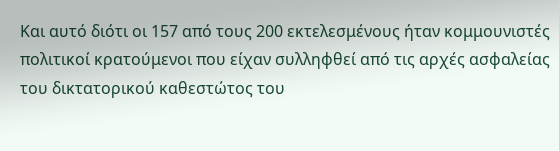Και αυτό διότι οι 157 από τους 200 εκτελεσμένους ήταν κομμουνιστές πολιτικοί κρατούμενοι που είχαν συλληφθεί από τις αρχές ασφαλείας του δικτατορικού καθεστώτος του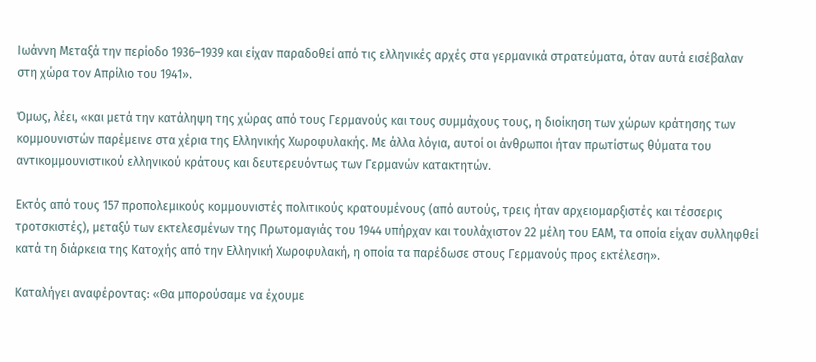Ιωάννη Μεταξά την περίοδο 1936–1939 και είχαν παραδοθεί από τις ελληνικές αρχές στα γερμανικά στρατεύματα, όταν αυτά εισέβαλαν στη χώρα τον Απρίλιο του 1941».

Όμως, λέει, «και μετά την κατάληψη της χώρας από τους Γερμανούς και τους συμμάχους τους, η διοίκηση των χώρων κράτησης των κομμουνιστών παρέμεινε στα χέρια της Ελληνικής Χωροφυλακής. Με άλλα λόγια, αυτοί οι άνθρωποι ήταν πρωτίστως θύματα του αντικομμουνιστικού ελληνικού κράτους και δευτερευόντως των Γερμανών κατακτητών.

Εκτός από τους 157 προπολεμικούς κομμουνιστές πολιτικούς κρατουμένους (από αυτούς, τρεις ήταν αρχειομαρξιστές και τέσσερις τροτσκιστές), μεταξύ των εκτελεσμένων της Πρωτομαγιάς του 1944 υπήρχαν και τουλάχιστον 22 μέλη του ΕΑΜ, τα οποία είχαν συλληφθεί κατά τη διάρκεια της Κατοχής από την Ελληνική Χωροφυλακή, η οποία τα παρέδωσε στους Γερμανούς προς εκτέλεση».

Καταλήγει αναφέροντας: «Θα μπορούσαμε να έχουμε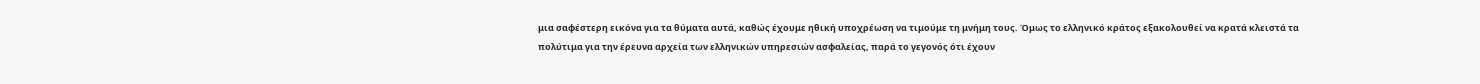μια σαφέστερη εικόνα για τα θύματα αυτά, καθώς έχουμε ηθική υποχρέωση να τιμούμε τη μνήμη τους. Όμως το ελληνικό κράτος εξακολουθεί να κρατά κλειστά τα πολύτιμα για την έρευνα αρχεία των ελληνικών υπηρεσιών ασφαλείας, παρά το γεγονός ότι έχουν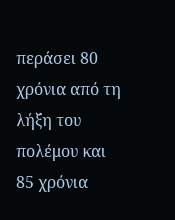περάσει 80 χρόνια από τη λήξη του πολέμου και 85 χρόνια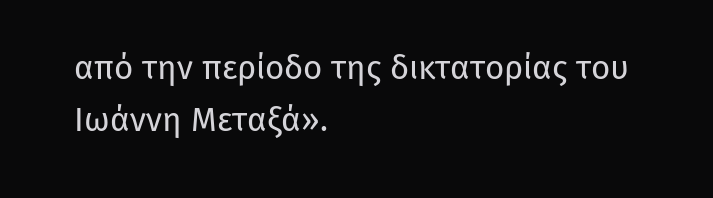από την περίοδο της δικτατορίας του Ιωάννη Μεταξά».